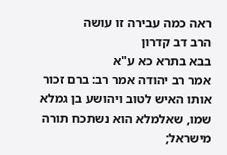ראה כמה עבירה זו עושה
הרב דב קדרון
בבא בתרא כא ע"א
אמר רב יהודה אמר רב: ברם זכור אותו האיש לטוב ויהושע בן גמלא שמו, שאלמלא הוא נשתכח תורה מישראל;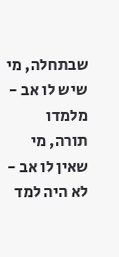שבתחלה, מי שיש לו אב - מלמדו תורה, מי שאין לו אב - לא היה למד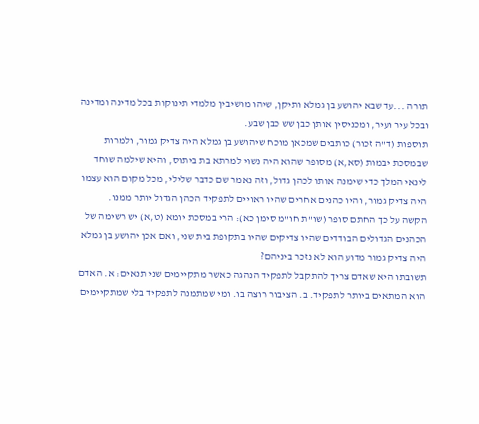תורה ...עד שבא יהושע בן גמלא ותיקן, שיהו מושיבין מלמדי תינוקות בכל מדינה ומדינה ובכל עיר ועיר, ומכניסין אותן כבן שש כבן שבע.
תוספות (ד"ה זכור) כותבים שמכאן מוכח שיהושע בן גמלא היה צדיק גמור, ולמרות שבמסכת יבמות (סא,א) מסופר שהוא היה נשוי למרתא בת ביתוס, והיא שילמה שוחד לינאי המלך כדי שימנה אותו לכהן גדול, וזה נאמר שם כדבר שלילי, מכל מקום הוא עצמו היה צדיק גמור, והיו כהנים אחרים שהיו ראויים לתפקיד הכהן הגדול יותר ממנו.
הקשה על כך החתם סופר (שו"ת חו"מ סימן כא): הרי במסכת יומא (ט,א) יש רשימה של הכהנים הגדולים הבודדים שהיו צדיקים שהיו בתקופת בית שני, ואם אכן יהושע בן גמלא היה צדיק גמור מדוע הוא לא נזכר ביניהם?
תשובתו היא שאדם צריך להתקבל לתפקיד הנהגה כאשר מתקיימים שני תנאים: א. האדם הוא המתאים ביותר לתפקיד. ב. הציבור רוצה בו. ומי שמתמנה לתפקיד בלי שמתקיימים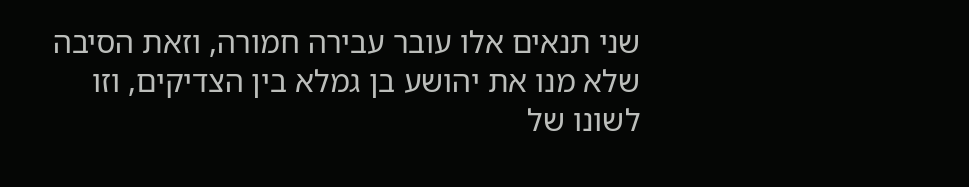שני תנאים אלו עובר עבירה חמורה, וזאת הסיבה שלא מנו את יהושע בן גמלא בין הצדיקים, וזו לשונו של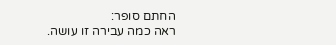החתם סופר:
ראה כמה עבירה זו עושה.